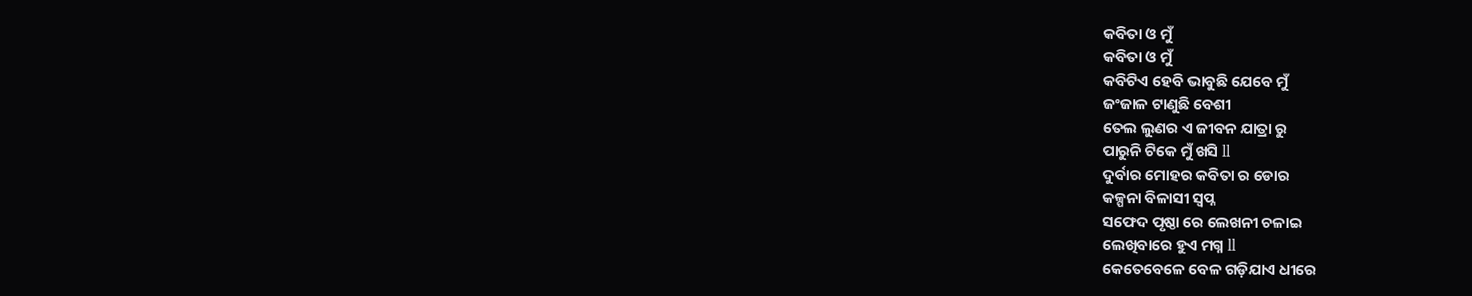କବିତା ଓ ମୁଁ
କବିତା ଓ ମୁଁ
କବିଟିଏ ହେବି ଭାବୁଛି ଯେବେ ମୁଁ
ଜଂଜାଳ ଟାଣୁଛି ବେଶୀ
ତେଲ ଲୁଣର ଏ ଜୀବନ ଯାତ୍ରା ରୁ
ପାରୁନି ଟିକେ ମୁଁ ଖସି ll
ଦୁର୍ବାର ମୋହର କବିତା ର ଡୋର
କଳ୍ପନା ବିଳାସୀ ସ୍ବପ୍ନ
ସଫେଦ ପୃଷ୍ଠା ରେ ଲେଖନୀ ଚଳାଇ
ଲେଖିବାରେ ହୁଏ ମଗ୍ନ ll
କେତେବେଳେ ବେଳ ଗଡ଼ିଯାଏ ଧୀରେ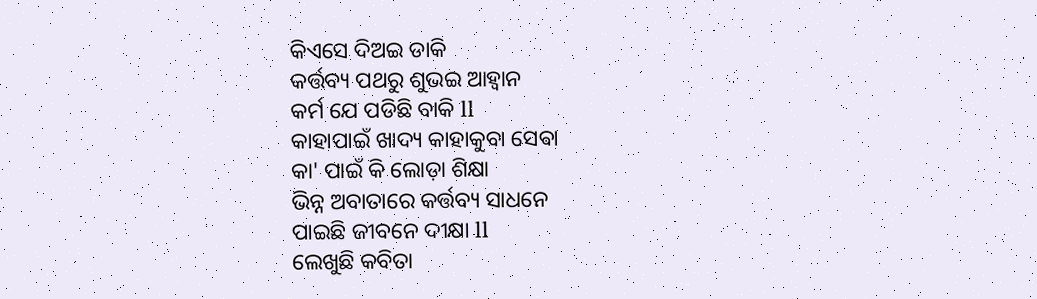କିଏସେ ଦିଅଇ ଡାକି
କର୍ତ୍ତବ୍ୟ ପଥରୁ ଶୁଭଇ ଆହ୍ୱାନ
କର୍ମ ଯେ ପଡିଛି ବାକି ll
କାହାପାଇଁ ଖାଦ୍ୟ କାହାକୁବା ସେଵା
କା' ପାଇଁ କି ଲୋଡ଼ା ଶିକ୍ଷା
ଭିନ୍ନ ଅବାତାରେ କର୍ତ୍ତବ୍ୟ ସାଧନେ
ପାଇଛି ଜୀବନେ ଦୀକ୍ଷା ll
ଲେଖୁଛି କବିତା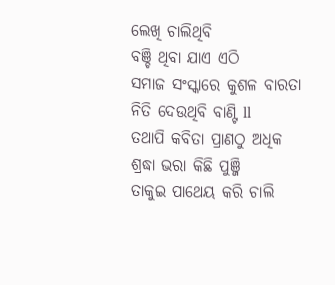ଲେଖି ଚାଲିଥିବି
ବଞ୍ଚି ଥିବା ଯାଏ ଏଠି
ସମାଜ ସଂସ୍କାରେ କୁଶଳ ବାରତା
ନିତି ଦେଉଥିବି ବାଣ୍ଟି ll
ତଥାପି କବିତା ପ୍ରାଣଠୁ ଅଧିକ
ଶ୍ରଦ୍ଧା ଭରା କିଛି ପୁଞ୍ଜି
ତାକୁଇ ପାଥେୟ କରି ଚାଲି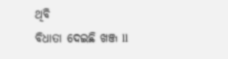ଥିବି
ବିଧାତା ଦେଇଛି ଖଞ୍ଜ ll